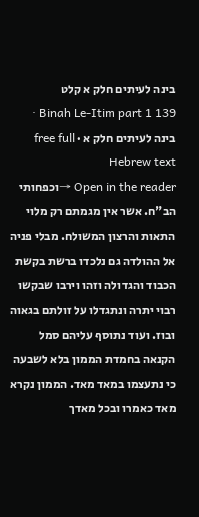בינה לעיתים חלק א קלט
Binah Le-Itim part 1 139 · בינה לעיתים חלק א · free full Hebrew text
Open in the reader →וכפחותי הב"ח. אשר אין מגמתם רק מלוי התאות והרצון המשולח. מבלי פניה אל ההולדה גם נלכדו ברשת בקשת הכבוד והגדולה וזהו וירבו שבקשו רבוי יתרה ונתגדלו על זולתם בגאוה ובוז. ועוד נתוסף עליהם סמל הקנאה בחמדת הממון בלא לשבעה כי נתעצמו במאד מאד. הממון נקרא מאד כאמרו ובכל מאדך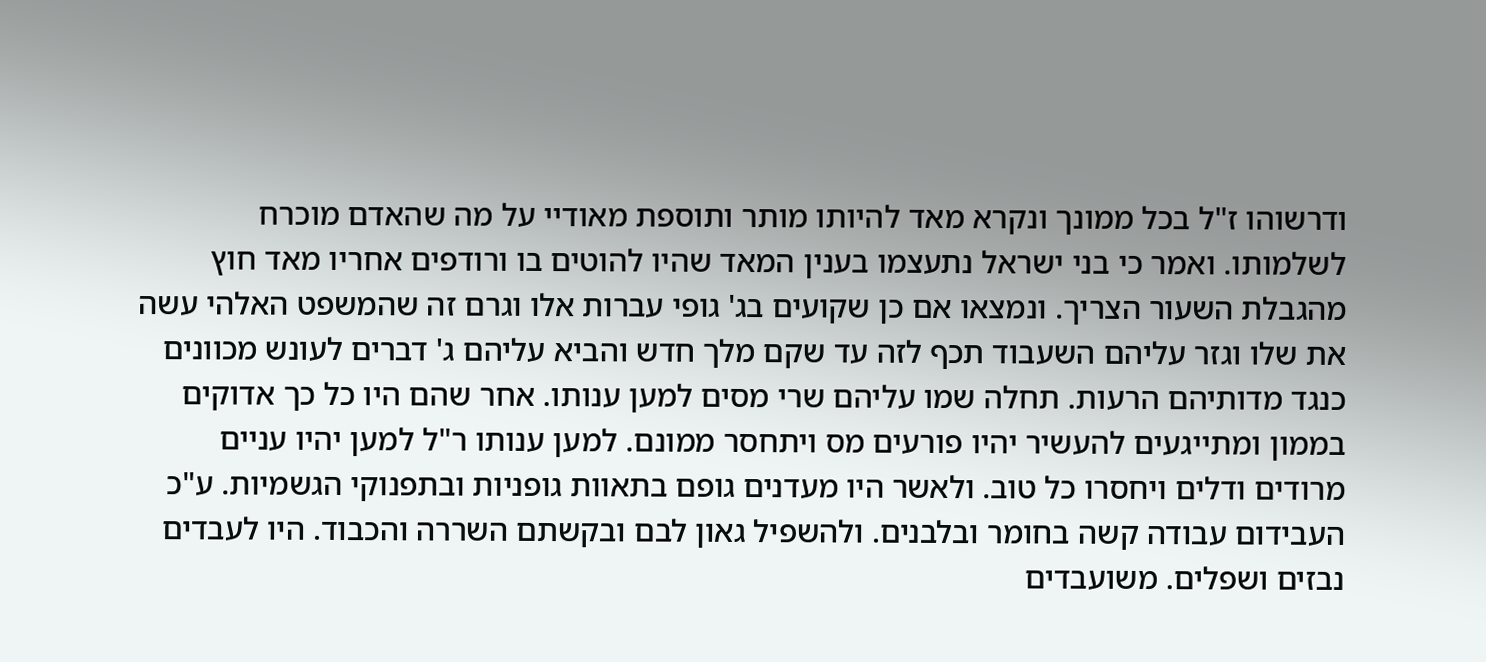ודרשוהו ז"ל בכל ממונך ונקרא מאד להיותו מותר ותוספת מאודיי על מה שהאדם מוכרח לשלמותו. ואמר כי בני ישראל נתעצמו בענין המאד שהיו להוטים בו ורודפים אחריו מאד חוץ מהגבלת השעור הצריך. ונמצאו אם כן שקועים בג' גופי עברות אלו וגרם זה שהמשפט האלהי עשה את שלו וגזר עליהם השעבוד תכף לזה עד שקם מלך חדש והביא עליהם ג' דברים לעונש מכוונים כנגד מדותיהם הרעות. תחלה שמו עליהם שרי מסים למען ענותו. אחר שהם היו כל כך אדוקים בממון ומתייגעים להעשיר יהיו פורעים מס ויתחסר ממונם. למען ענותו ר"ל למען יהיו עניים מרודים ודלים ויחסרו כל טוב. ולאשר היו מעדנים גופם בתאוות גופניות ובתפנוקי הגשמיות. ע"כ העבידום עבודה קשה בחומר ובלבנים. ולהשפיל גאון לבם ובקשתם השררה והכבוד. היו לעבדים נבזים ושפלים. משועבדים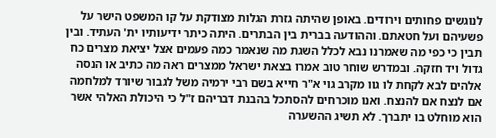לנוגשים פחותים וירודים. באופן שהיתה גזרת הגלות מצודקת על קו המשפט הישר על פשעיהם ועל חטאתם. וההודעה בברית בין הבתרים. היתה כיתר ידיעותיו ית' העתיד. ובין תבין כי כפי מה שאמרנו נבא לכלל השגת מה שנאמר כמה פעמים אצל יציאת מצרים כח גדול ויד חזקה. ובמדרש שוחר טוב אמרו בצאת ישראל ממצרים ראה מה כתיב או הנסה אלהים לבא לקחת לו גוו מקרב גוי א"ר חייא בשם רבי ירמיה משל לגבור שיורד למלחמה אם לנצח אם להנצח. ואנו מוכרחים להסתכל בהבנת דבריהם ז"ל כי היכולת האלהי אשר הוא מוחלט בו יתברך. לא תשיג ההשערה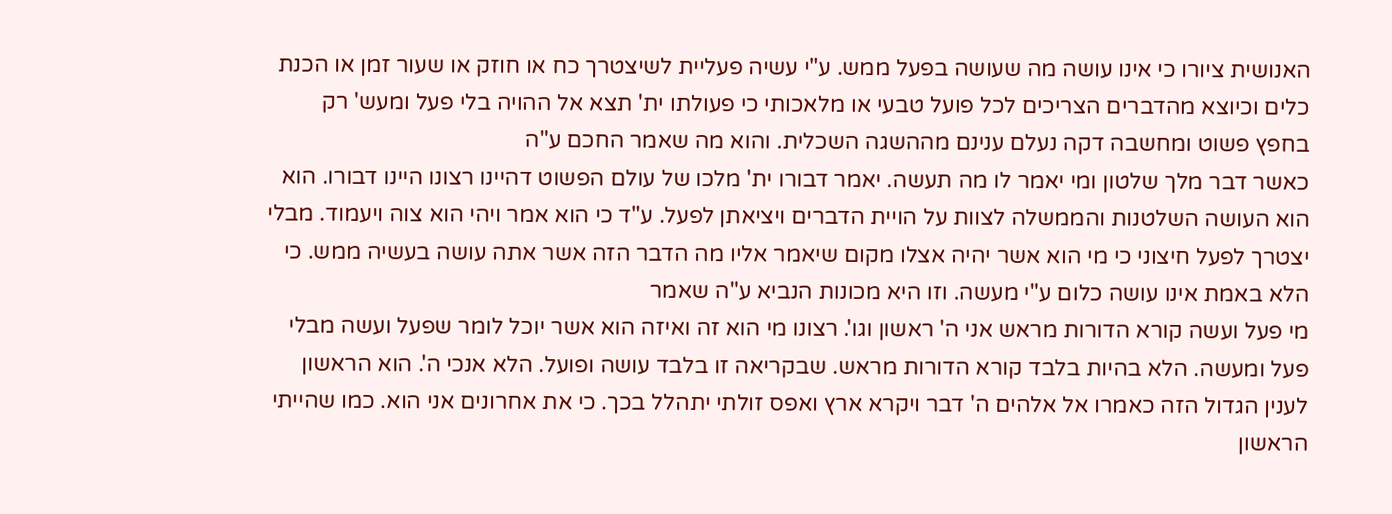האנושית ציורו כי אינו עושה מה שעושה בפעל ממש. ע"י עשיה פעליית לשיצטרך כח או חוזק או שעור זמן או הכנת כלים וכיוצא מהדברים הצריכים לכל פועל טבעי או מלאכותי כי פעולתו ית' תצא אל ההויה בלי פעל ומעש' רק בחפץ פשוט ומחשבה דקה נעלם ענינם מההשגה השכלית. והוא מה שאמר החכם ע"ה
כאשר דבר מלך שלטון ומי יאמר לו מה תעשה. יאמר דבורו ית' מלכו של עולם הפשוט דהיינו רצונו היינו דבורו. הוא הוא העושה השלטנות והממשלה לצוות על הויית הדברים ויציאתן לפעל. ע"ד כי הוא אמר ויהי הוא צוה ויעמוד. מבלי יצטרך לפעל חיצוני כי מי הוא אשר יהיה אצלו מקום שיאמר אליו מה הדבר הזה אשר אתה עושה בעשיה ממש. כי הלא באמת אינו עושה כלום ע"י מעשה. וזו היא מכונות הנביא ע"ה שאמר
מי פעל ועשה קורא הדורות מראש אני ה' ראשון וגו'. רצונו מי הוא זה ואיזה הוא אשר יוכל לומר שפעל ועשה מבלי פעל ומעשה. הלא בהיות בלבד קורא הדורות מראש. שבקריאה זו בלבד עושה ופועל. הלא אנכי ה'. הוא הראשון לענין הגדול הזה כאמרו אל אלהים ה' דבר ויקרא ארץ ואפס זולתי יתהלל בכך. כי את אחרונים אני הוא. כמו שהייתי הראשון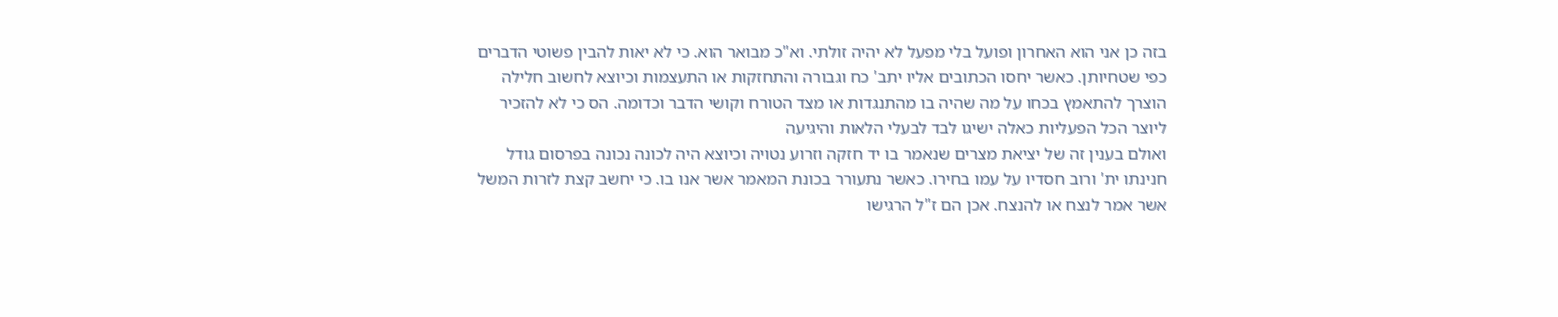בזה כן אני הוא האחרון ופועל בלי מפעל לא יהיה זולתי. וא"כ מבואר הוא. כי לא יאות להבין פשוטי הדברים כפי שטחיותן. כאשר יחסו הכתובים אליו יתב' כח וגבורה והתחזקות או התעצמות וכיוצא לחשוב חלילה הוצרך להתאמץ בכחו על מה שהיה בו מהתנגדות או מצד הטורח וקושי הדבר וכדומה. הס כי לא להזכיר ליוצר הכל הפעליות כאלה ישיגו לבד לבעלי הלאות והיגיעה
ואולם בענין זה של יציאת מצרים שנאמר בו יד חזקה וזרוע נטויה וכיוצא היה לכונה נכונה בפרסום גודל חנינתו ית' ורוב חסדיו על עמו בחירו. כאשר נתעורר בכונת המאמר אשר אנו בו. כי יחשב קצת לזרות המשל אשר אמר לנצח או להנצח. אכן הם ז"ל הרגישו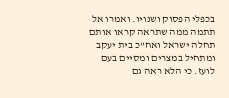בכפלי הפסוק ושנויו. ואמרו אל תתמה ממה שתראה קראו אותם תחלה ישראל ואח"כ בית יעקב ומתחיל במצרים ומסיים בעם לועז. כי הלא ראה גם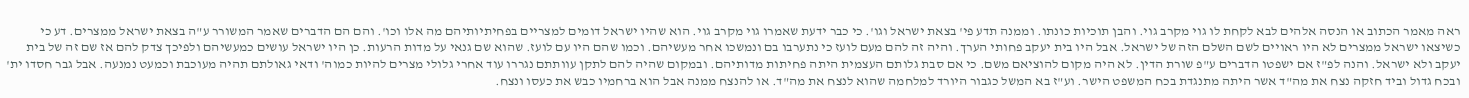ראה מאמר הכתוב או הנסה אלהים לבא לקחת לו גוי מקרב גוי. והבן תוכיות כונתו. וממנה תדע פי' בצאת ישראל וגו'. כי כבר ידעת שאמרו גוי מקרב גוי. הוא שהיו ישראל דומים למצריים בפחיתיותיהם מה אלו וכו'. והם הם הדברים שאמר המשורר ע"ה בצאת ישראל ממצרים. דע כי כשיצאו ישראל ממצרים לא היו ראויים לשם השלם הזה של ישראל. אבל היו בית יעקב פחותי הערך. והיה זה להם מעם לועז כי נתערבו בם ונמשכו אחר מעשיהם. וכמו שהם היו עם לועז. שהוא שם גנאי על מדות הרעות. כן היו ישראל עושים כמעשיהם ולפיכך צדק להם אז שם זה של בית יעקב ולא ישראל. והנה לפ"ז אם ישפטו הדברים ע"פ שורת הדין. לא היה מקום להוציאם משם. כי אם סבת גלותם העצמית היתה פחיתות מדותיהם. ובמקום שהיה להם לתקן עוותתם נגררו עוד אחרי גלולי מצרים להיות כמוה' ודאי גאולתם תהיה מעוכבת וכמעט נמנעה. אבל גבר חסדו ית' ובכח גדול וביד חזקה נצח את מה"ד אשר היתה מתנגדת בכח המשפט הישר. וע"ז בא המשל כגבור היורד למלחמה שהוא לנצח את מה"ד. או להנצח ממנה אבל הוא ברחמיו כבש את כעסו ונצח.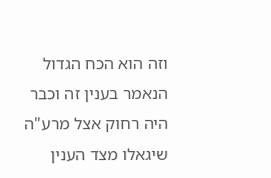וזה הוא הכח הגדול הנאמר בענין זה וכבר היה רחוק אצל מרע"ה שיגאלו מצד הענין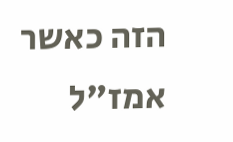הזה כאשר אמז"ל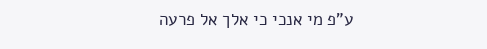ע"פ מי אנכי כי אלך אל פרעה